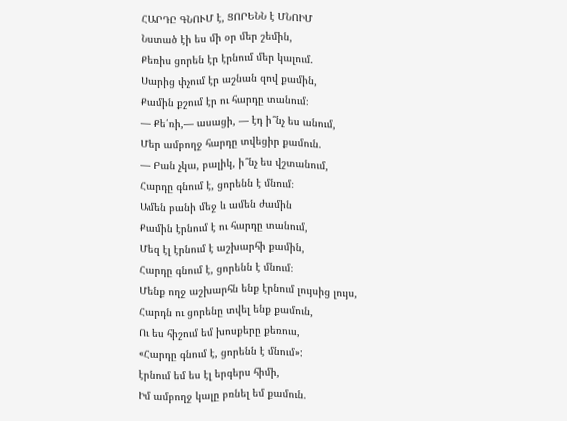ՀԱՐԴԸ ԳՆՈՒՄ է, ՑՈՐԵՆՆ է ՄՆՈԻՄ
Նստած էի ես մի օր մեր շեմին,
Քեռիս ցորեն էր էրնում մեր կալում.
Սարից փչում էր աշնան զով քամին,
Քամին քշում էր ու հարդը տանում։
— Քե՛ռի,— ասացի, — էդ ի՞նչ ես անում,
Մեր ամբողջ հարդը տվեցիր քամուն.
— Բան չկա, բալիկ, ի՞նչ ես վշտանում,
Հարդը գնում է, ցորենն է մնում։
Ամեն բանի մեջ և ամեն ժամին
Քամին էրնում է ու հարդը տանում,
Մեզ էլ էրնում է աշխարհի քամին,
Հարդը գնում է, ցորենն է մնում։
Մենք ողջ աշխարհն ենք էրնում լույսից լույս,
Հարդն ու ցորենը տվել ենք քամուն,
Ու ես հիշում եմ խոսքերը քեռուս,
«Հարդը գնում է, ցորենն է մնում»:
էրնում եմ ես էլ երգերս հիմի,
Իմ ամբողջ կալը բռնել եմ քամուն.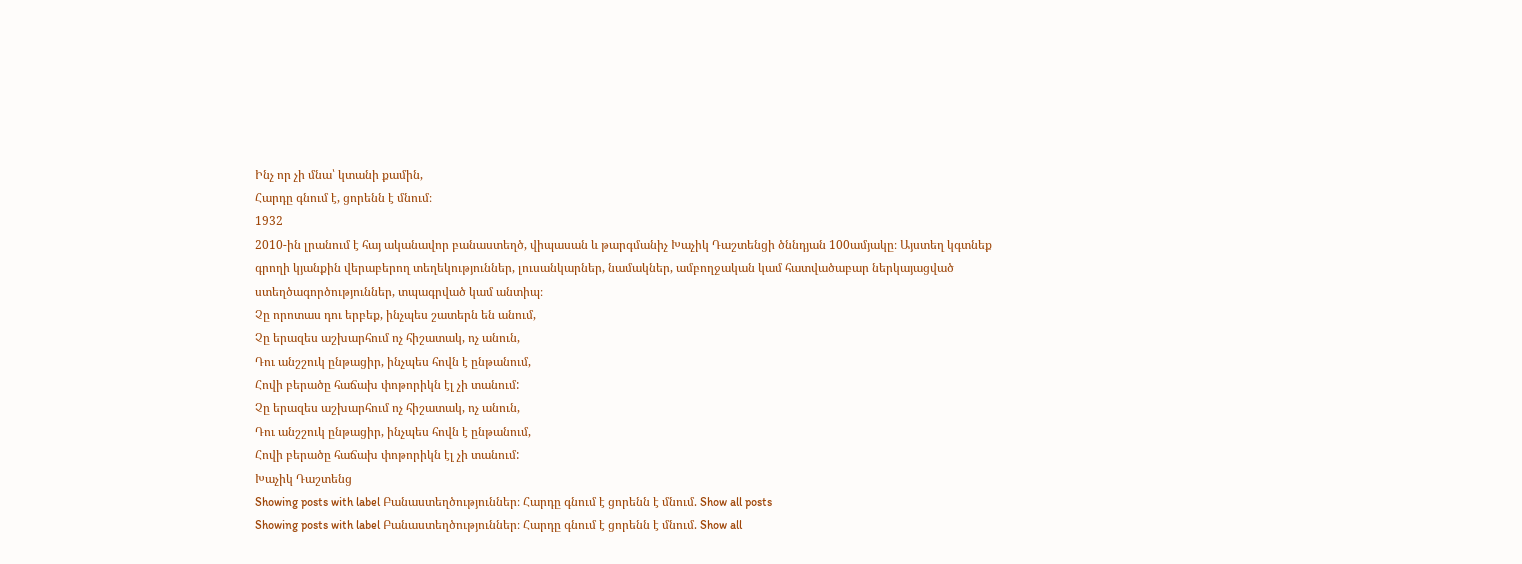Ինչ որ չի մնա՝ կտանի քամին,
Հարդը գնում է, ցորենն է մնում։
1932
2010-ին լրանում է հայ ականավոր բանաստեղծ, վիպասան և թարգմանիչ Խաչիկ Դաշտենցի ծննդյան 100ամյակը։ Այստեղ կգտնեք գրողի կյանքին վերաբերող տեղեկություններ, լուսանկարներ, նամակներ, ամբողջական կամ հատվածաբար ներկայացված ստեղծագործություններ, տպագրված կամ անտիպ։
Չը որոտաս դու երբեք, ինչպես շատերն են անում,
Չը երազես աշխարհում ոչ հիշատակ, ոչ անուն,
Դու անշշուկ ընթացիր, ինչպես հովն է ընթանում,
Հովի բերածը հաճախ փոթորիկն էլ չի տանում:
Չը երազես աշխարհում ոչ հիշատակ, ոչ անուն,
Դու անշշուկ ընթացիր, ինչպես հովն է ընթանում,
Հովի բերածը հաճախ փոթորիկն էլ չի տանում:
Խաչիկ Դաշտենց
Showing posts with label Բանաստեղծություններ։ Հարդը գնում է ցորենն է մնում. Show all posts
Showing posts with label Բանաստեղծություններ։ Հարդը գնում է ցորենն է մնում. Show all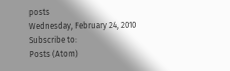posts
Wednesday, February 24, 2010
Subscribe to:
Posts (Atom)